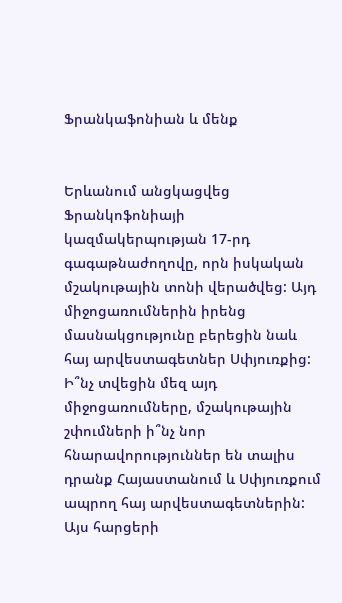Ֆրանկաֆոնիան և մենք


Երևանում անցկացվեց Ֆրանկոֆոնիայի կազմակերպության 17-րդ գագաթնաժողովը, որն իսկական մշակութային տոնի վերածվեց: Այդ միջոցառումներին իրենց մասնակցությունը բերեցին նաև հայ արվեստագետներ Սփյուռքից: Ի՞նչ տվեցին մեզ այդ միջոցառումները, մշակութային շփումների ի՞նչ նոր հնարավորություններ են տալիս դրանք Հայաստանում և Սփյուռքում ապրող հայ արվեստագետներին: Այս հարցերի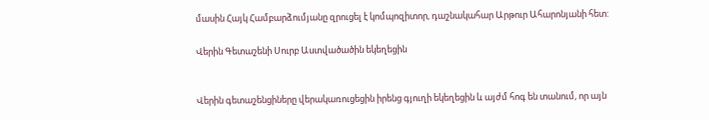մասին Հայկ Համբարձումյանը զրուցել է կոմպոզիտոր, դաշնակահար Արթուր Ահարոնյանի հետ:

Վերին Գետաշենի Սուրբ Աստվածածին եկեղեցին


Վերին գետաշենցիները վերակառուցեցին իրենց գյուղի եկեղեցին և այժմ հոգ են տանում, որ այն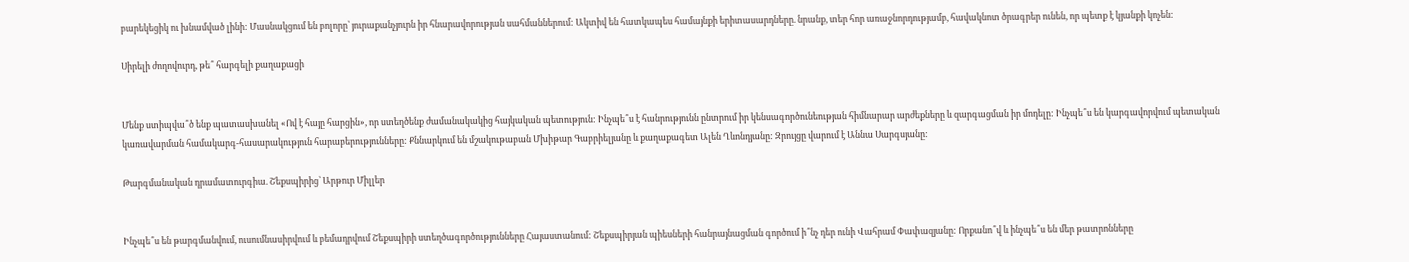բարեկեցիկ ու խնամված լինի: Մասնակցում են բոլորը՝ յուրաքանչյուրն իր հնարավորության սահմաններում: Ակտիվ են հատկապես համայնքի երիտասարդները. նրանք, տեր հոր առաջնորդությամբ, հավակնոտ ծրագրեր ունեն, որ պետք է կյանքի կոչեն:

Սիրելի ժողովուրդ, թե՞ հարգելի քաղաքացի


Մենք ստիպվա՞ծ ենք պատասխանել «Ով է հայը հարցին», որ ստեղծենք ժամանակակից հայկական պետություն: Ինչպե՞ս է հանրությունն ընտրում իր կենսագործունեության հիմնարար արժեքները և զարգացման իր մոդելը: Ինչպե՞ս են կարգավորվում պետական կառավարման համակարգ-հասարակություն հարաբերությունները: Քննարկում են մշակութաբան Մխիթար Գաբրիելյանը և քաղաքագետ Ալեն Ղևոնդյանը: Զրույցը վարում է Աննա Սարգսյանը:

Թարգմանական դրամատուրգիա. Շեքսպիրից՝ Արթուր Միլլեր


Ինչպե՞ս են թարգմանվում, ուսումնասիրվում և բեմադրվում Շեքսպիրի ստեղծագործությունները Հայաստանում: Շեքսպիրյան պիեսների հանրայնացման գործում ի՞նչ դեր ունի Վահրամ Փափազյանը: Որքանո՞վ և ինչպե՞ս են մեր թատրոնները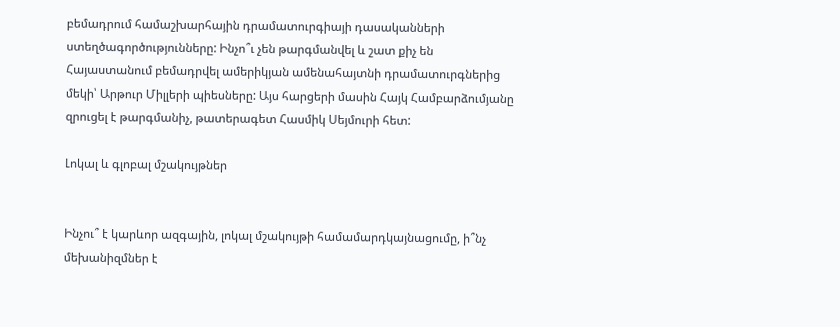բեմադրում համաշխարհային դրամատուրգիայի դասականների ստեղծագործությունները: Ինչո՞ւ չեն թարգմանվել և շատ քիչ են Հայաստանում բեմադրվել ամերիկյան ամենահայտնի դրամատուրգներից մեկի՝ Արթուր Միլլերի պիեսները: Այս հարցերի մասին Հայկ Համբարձումյանը զրուցել է թարգմանիչ, թատերագետ Հասմիկ Սեյմուրի հետ:

Լոկալ և գլոբալ մշակույթներ


Ինչու՞ է կարևոր ազգային, լոկալ մշակույթի համամարդկայնացումը, ի՞նչ մեխանիզմներ է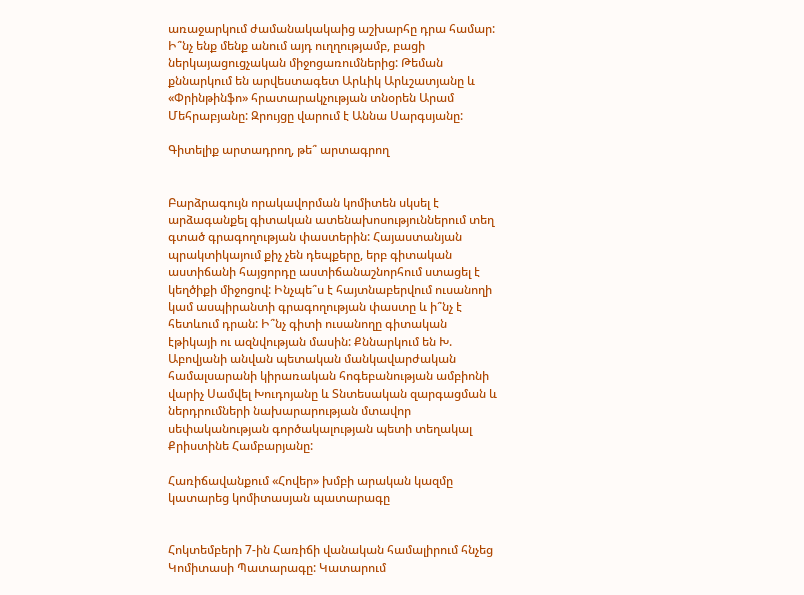առաջարկում ժամանակակաից աշխարհը դրա համար: Ի՞նչ ենք մենք անում այդ ուղղությամբ, բացի ներկայացուցչական միջոցառումներից: Թեման քննարկում են արվեստագետ Արևիկ Արևշատյանը և «Փրինթինֆո» հրատարակչության տնօրեն Արամ Մեհրաբյանը: Զրույցը վարում է Աննա Սարգսյանը:

Գիտելիք արտադրող, թե՞ արտագրող


Բարձրագույն որակավորման կոմիտեն սկսել է արձագանքել գիտական ատենախոսություններում տեղ գտած գրագողության փաստերին: Հայաստանյան պրակտիկայում քիչ չեն դեպքերը, երբ գիտական աստիճանի հայցորդը աստիճանաշնորհում ստացել է  կեղծիքի միջոցով: Ինչպե՞ս է հայտնաբերվում ուսանողի կամ ասպիրանտի գրագողության փաստը և ի՞նչ է հետևում դրան: Ի՞նչ գիտի ուսանողը գիտական էթիկայի ու ազնվության մասին: Քննարկում են Խ. Աբովյանի անվան պետական մանկավարժական համալսարանի կիրառական հոգեբանության ամբիոնի վարիչ Սամվել Խուդոյանը և Տնտեսական զարգացման և ներդրումների նախարարության մտավոր սեփականության գործակալության պետի տեղակալ Քրիստինե Համբարյանը:

Հառիճավանքում «Հովեր» խմբի արական կազմը կատարեց կոմիտասյան պատարագը


Հոկտեմբերի 7-ին Հառիճի վանական համալիրում հնչեց Կոմիտասի Պատարագը: Կատարում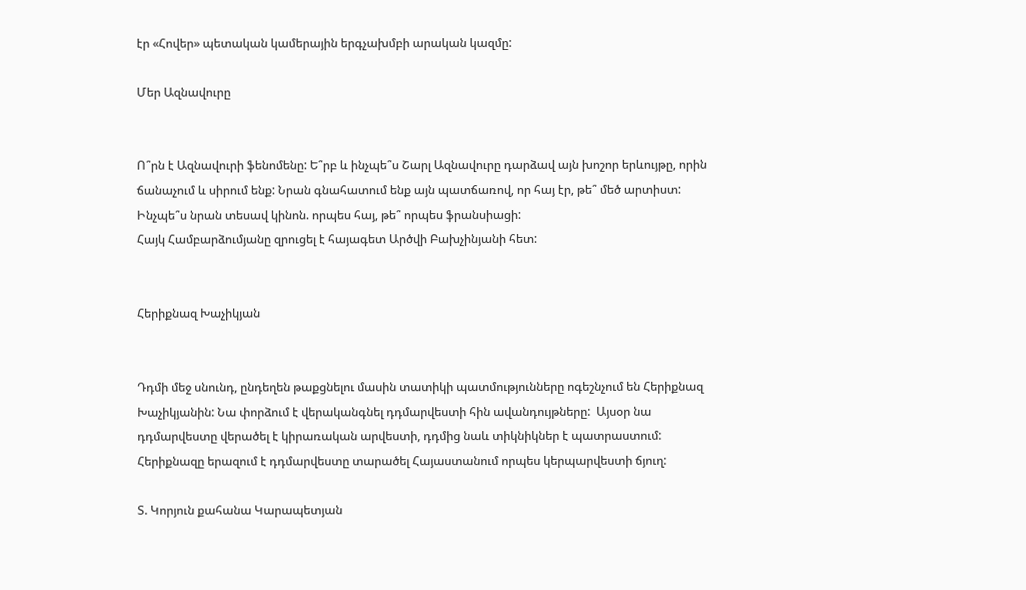էր «Հովեր» պետական կամերային երգչախմբի արական կազմը:

Մեր Ազնավուրը


Ո՞րն է Ազնավուրի ֆենոմենը: Ե՞րբ և ինչպե՞ս Շարլ Ազնավուրը դարձավ այն խոշոր երևույթը, որին ճանաչում և սիրում ենք: Նրան գնահատում ենք այն պատճառով, որ հայ էր, թե՞ մեծ արտիստ: Ինչպե՞ս նրան տեսավ կինոն. որպես հայ, թե՞ որպես ֆրանսիացի:
Հայկ Համբարձումյանը զրուցել է հայագետ Արծվի Բախչինյանի հետ:


Հերիքնազ Խաչիկյան


Դդմի մեջ սնունդ, ընդեղեն թաքցնելու մասին տատիկի պատմությունները ոգեշնչում են Հերիքնազ Խաչիկյանին: Նա փորձում է վերականգնել դդմարվեստի հին ավանդույթները:  Այսօր նա դդմարվեստը վերածել է կիրառական արվեստի, դդմից նաև տիկնիկներ է պատրաստում: Հերիքնազը երազում է դդմարվեստը տարածել Հայաստանում որպես կերպարվեստի ճյուղ:

Տ. Կորյուն քահանա Կարապետյան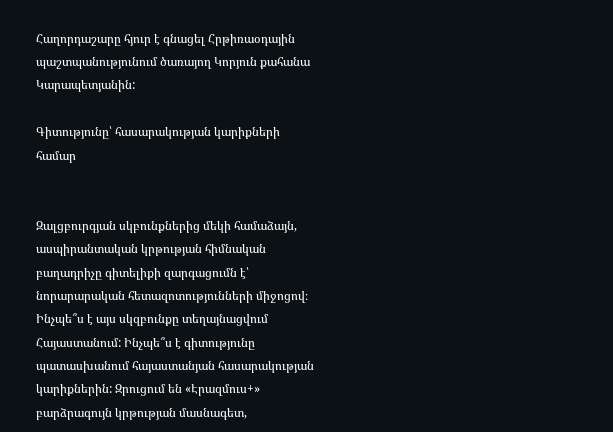Հաղորդաշարը հյուր է գնացել Հրթիռաօդային պաշտպանությունում ծառայող Կորյուն քահանա Կարապետյանին:

Գիտությունը՝ հասարակության կարիքների համար


Զալցբուրգյան սկբունքներից մեկի համաձայն, ասպիրանտական կրթության հիմնական բաղադրիչը գիտելիքի զարգացումն է՝ նորարարական հետազոտությունների միջոցով։ Ինչպե՞ս է այս սկզբունքը տեղայնացվում Հայաստանում: Ինչպե՞ս է գիտությունը պատասխանում հայաստանյան հասարակության կարիքներին: Զրուցում են «Էրազմուս+» բարձրագույն կրթության մասնագետ,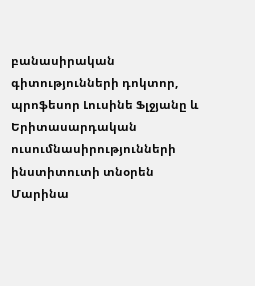բանասիրական գիտությունների դոկտոր, պրոֆեսոր Լուսինե Ֆլջյանը և Երիտասարդական ուսումնասիրությունների ինստիտուտի տնօրեն Մարինա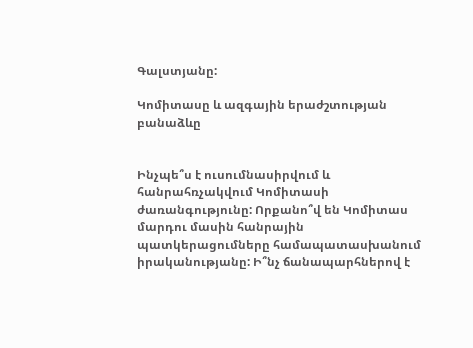Գալստյանը:

Կոմիտասը և ազգային երաժշտության բանաձևը


Ինչպե՞ս է ուսումնասիրվում և հանրահռչակվում Կոմիտասի ժառանգությունը: Որքանո՞վ են Կոմիտաս մարդու մասին հանրային պատկերացումները համապատասխանում իրականությանը: Ի՞նչ ճանապարհներով է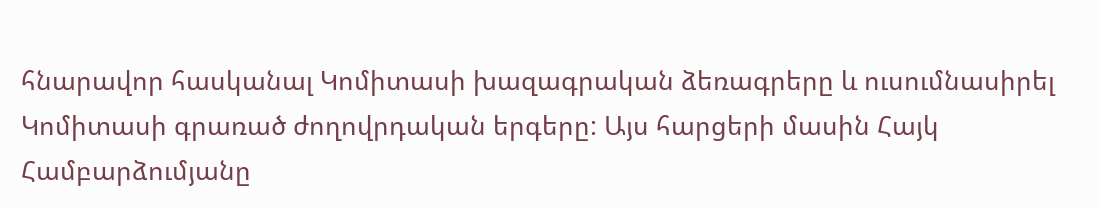հնարավոր հասկանալ Կոմիտասի խազագրական ձեռագրերը և ուսումնասիրել Կոմիտասի գրառած ժողովրդական երգերը: Այս հարցերի մասին Հայկ Համբարձումյանը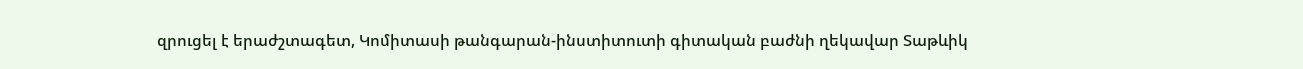զրուցել է երաժշտագետ, Կոմիտասի թանգարան-ինստիտուտի գիտական բաժնի ղեկավար Տաթևիկ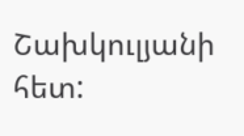Շախկուլյանի հետ: